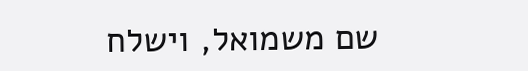שם משמואל, וישלח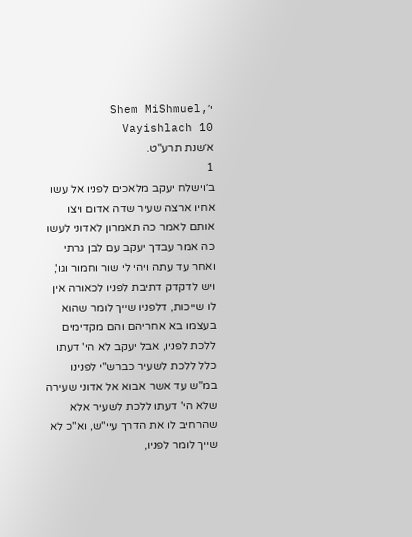י׳Shem MiShmuel, Vayishlach 10
א׳שנת תרע"ט.
1
ב׳וישלח יעקב מלאכים לפניו אל עשו אחיו ארצה שעיר שדה אדום ויצו אותם לאמר כה תאמרון לאדוני לעשו כה אמר עבדך יעקב עם לבן גרתי ואחר עד עתה ויהי לי שור וחמור וגו', ויש לדקדק דתיבת לפניו לכאורה אין לו שייכות, דלפניו שייך לומר שהוא בעצמו בא אחריהם והם מקדימים ללכת לפניו, אבל יעקב לא הי' דעתו כלל ללכת לשעיר כברש"י לפנינו במ"ש עד אשר אבוא אל אדוני שעירה שלא הי' דעתו ללכת לשעיר אלא שהרחיב לו את הדרך עיי"ש, וא"כ לא שייך לומר לפניו,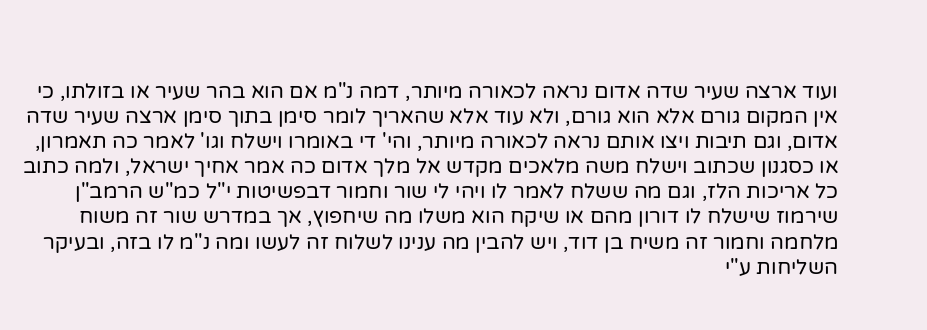ועוד ארצה שעיר שדה אדום נראה לכאורה מיותר, דמה נ"מ אם הוא בהר שעיר או בזולתו, כי אין המקום גורם אלא הוא גורם, ולא עוד אלא שהאריך לומר סימן בתוך סימן ארצה שעיר שדה אדום, וגם תיבות ויצו אותם נראה לכאורה מיותר, והי' די באומרו וישלח וגו' לאמר כה תאמרון, או כסגנון שכתוב וישלח משה מלאכים מקדש אל מלך אדום כה אמר אחיך ישראל, ולמה כתוב כל אריכות הלז, וגם מה ששלח לאמר לו ויהי לי שור וחמור דבפשיטות י"ל כמ"ש הרמב"ן שירמוז שישלח לו דורון מהם או שיקח הוא משלו מה שיחפוץ, אך במדרש שור זה משוח מלחמה וחמור זה משיח בן דוד, ויש להבין מה ענינו לשלוח זה לעשו ומה נ"מ לו בזה, ובעיקר השליחות ע"י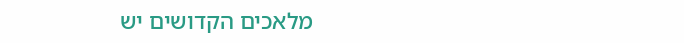מלאכים הקדושים יש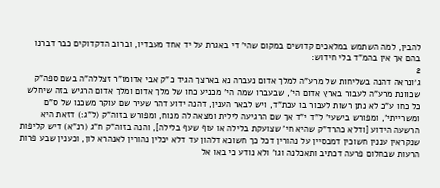להבין, למה השתמש במלאכים קדושים במקום שהי' די באגרת על יד אחד מעבדיו, וברוב הדקדוקים כבר דברנו בהם אך אין בהמ"ד בלי חידוש:
2
ג׳ונראה דהנה בשליחות של מרע"ה למלך אדום נעברה נא בארצך הגיד כ"ק אבי אדומו"ר זצללה"ה בשם ספה"ק שכוונת מרע"ה לעבור בארץ אדום הי', שבעברו שמה הי' מכניע כחו של מלך אדום ומלך אדום הרגיש בזה שיחלש כל כחו ע"כ לא נתן רשות לעבור בו עכת"ד, ויש לבאר הענין, דהנה ידוע דהר שעיר שם עוקר משכנו של ס"ם ומשרייתי', ומפורש בישעי' ל"ד י"ד אך שם הרגיעה לילית ומצאה לה מנוח, ומפורש בזוה"ק (ל"ג:) דזאת היא הרשעה הידוע [ודלא כהרד"ק שהיא חי' שצועקת בלילה או עוף שעף בלילה], והנה בזוה"ק ח"ג (רנ"א) דיש קליפות שנקראין עננין חשוכין דמכסיין על נהורין דכל כך חשוכא דלהון עד דלא יכלין נהורין לאנהרא לון, וכענין שבע פרות הרעות שבחלום פרעה דכתיב ותאכלנה וגו' ולא נודע כי באו אל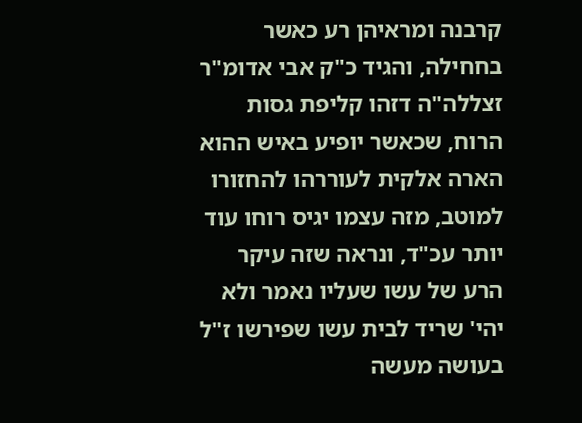קרבנה ומראיהן רע כאשר בחחילה, והגיד כ"ק אבי אדומ"ר זצללה"ה דזהו קליפת גסות הרוח, שכאשר יופיע באיש ההוא הארה אלקית לעוררהו להחזורו למוטב, מזה עצמו יגיס רוחו עוד יותר עכ"ד, ונראה שזה עיקר הרע של עשו שעליו נאמר ולא יהי' שריד לבית עשו שפירשו ז"ל בעושה מעשה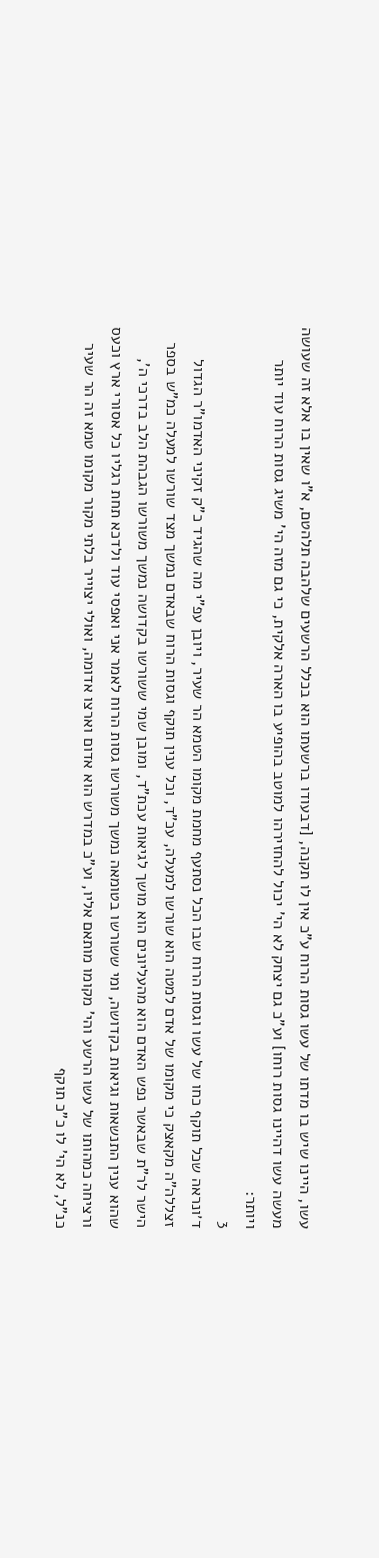עשו, היינו שיש בו מדתו של עשו גסות הרוח ע"כ אין לו תקנה, [דבעודו ברשעתו הוא בכלל הרשעים שלהבה תלהטם, א"ו שאין בו אלא זה שעושה מעשה עשו דהיינו גסות רוחו] וע"כ גם יצחק לא הי' יכול להחזירהו למוטב בהופיע בו הארה אלקית, כי גם מזה הי' משיג גסות הרוח עוד יותר ויותר:
3
ד׳ונראה שכל תוקף כחו של עשו וגסות הרוח שבו הכל נסתעף מחמת מקומו הטמא הר שעיר, ויובן עפ"י מה שהגיד כ"ק זקיני האדמו"ר הגדול זצללה"ה מקאצק כי מקומו של אדם למטה הוא שורשו למעלה, עכ"ד, וכל ענין תוקף וגסות הרוח שבאדם נמשך מצד שורשו למעלה כמ"ש בספר הישר לר"ת שבאשר נפש האדם הוא מהעליונים הוא מושך לגיאות עכת"ד, ומובן שמי ששורשו בקדושה נמשך משורשו הגבהת הלב בדרכי ה', שהוא ענין התנשאות וגיאות בקדושה, ומי ששורשו בטומאה נמשך משורשו גסות הרוח לאמר אני ואפסי עוד ולדכא תחת רגליו כל אסורי ארץ וכעס ורציחה כמהותו של עשו הרשע והי' מקומו מותאם אליו, וע"כ במדרש הוא אדום וארצו אדומה, ואולי יצוייר בלתי מקור מקומו טמא זה הר שעיר כנ"ל, לא הי' לו כ"כ תוקף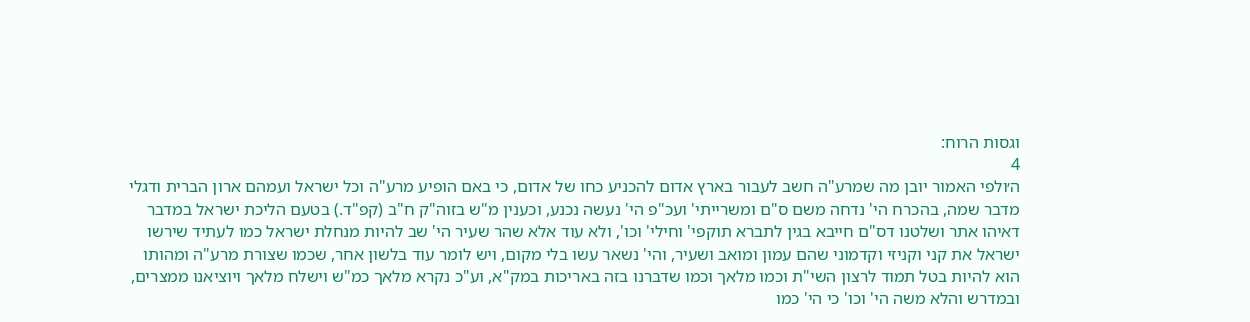וגסות הרוח:
4
ה׳ולפי האמור יובן מה שמרע"ה חשב לעבור בארץ אדום להכניע כחו של אדום, כי באם הופיע מרע"ה וכל ישראל ועמהם ארון הברית ודגלי מדבר שמה, בהכרח הי' נדחה משם ס"ם ומשרייתי' ועכ"פ הי' נעשה נכנע, וכענין מ"ש בזוה"ק ח"ב (קפ"ד.) בטעם הליכת ישראל במדבר דאיהו אתר ושלטנו דס"ם חייבא בגין לתברא תוקפי' וחילי' וכו', ולא עוד אלא שהר שעיר הי' שב להיות מנחלת ישראל כמו לעתיד שירשו ישראל את קני וקניזי וקדמוני שהם עמון ומואב ושעיר, והי' נשאר עשו בלי מקום, ויש לומר עוד בלשון אחר, שכמו שצורת מרע"ה ומהותו הוא להיות בטל תמוד לרצון השי"ת וכמו מלאך וכמו שדברנו בזה באריכות במק"א, וע"כ נקרא מלאך כמ"ש וישלח מלאך ויוציאנו ממצרים, ובמדרש והלא משה הי' וכו' כי הי' כמו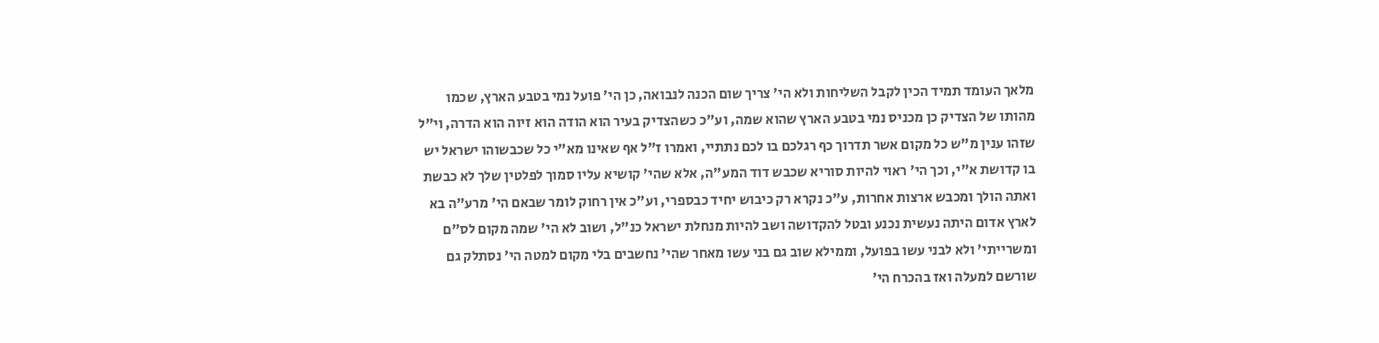מלאך העומד תמיד הכין לקבל השליחות ולא הי' צריך שום הכנה לנבואה, כן הי' פועל נמי בטבע הארץ, שכמו מהותו של הצדיק כן מכניס נמי בטבע הארץ שהוא שמה, וע"כ כשהצדיק בעיר הוא הודה הוא זיוה הוא הדרה, וי"ל שזהו ענין מ"ש כל מקום אשר תדרוך כף רגלכם בו לכם נתתיי, ואמרו ז"ל אף שאינו מא"י כל שכבשוהו ישראל יש בו קדושת א"י, וכך הי' ראוי להיות סוריא שכבש דוד המע"ה, אלא שהי' קושיא עליו סמוך לפלטין שלך לא כבשת ואתה הולך ומכבש ארצות אחרות, ע"כ נקרא רק כיבוש יחיד כבספרי, וע"כ אין רחוק לומר שבאם הי' מרע"ה בא לארץ אדום היתה נעשית נכנע ובטל להקדושה ושב להיות מנחלת ישראל כנ"ל, ושוב לא הי' שמה מקום לס"ם ומשרייתי' ולא לבני עשו בפועל, וממילא שוב גם בני עשו מאחר שהי' נחשבים בלי מקום למטה הי' נסתלק גם שורשם למעלה ואז בהכרח הי'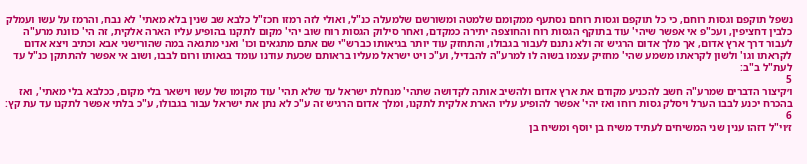נשפל תוקפם וגסות רוחם, כי כל תוקפם וגסות רוחם נסתעף ממקומם שלמטה ומשורשם שלמעלה כנ"ל, ואולי לזה רמזו חכז"ל כלבא שב שנין בלא מאתי' לא נבח, והרמז על עשו ועמלק כלבין דחציפין, ועכ"פ אי אפשר שיהי' עוד בתוקף הגסות רוח והחוצפה יתירה כמקדם, ואחר סילוק הגסות רוח שוב יהי' מקום לתקנו בהופיע עליו הארה אלקית, זה הי' כוונת מרע"ה לעבור דרך ארץ אדום, אך מלך אדום הרגיש זה ולא נתנם לעבור בגבולו, והתחזק עוד יותר בגיאותו כברש"י שם אתם מתגאים וכו' ואני מתגאה במה שהורישני אבא וכתיב ויצא אדום לקראתו וגו' ולשון לקראתו משמע שהי' מחזיק עצמו בשוה לו למרע"ה להבדיל, וע"כ ויט ישראל מעליו בראותם שכעת עודנו עומד בגאותו ורום לבבו, ושוב אי אפשר להתתקן כנ"ל עד לעת"ל ב"ב:
5
ו׳קיצור הדברים שמרע"ה חשב להכניע מקודם את ארץ אדום ולהשיב אותה לקדושה שתהי' מנחלת ישראל עד שלא תהי' עוד מקומו של עשו וישאר בלי מקום, ככלבא בלי מאתי', ואז בהכרח יכנע לבבו הערל ויסלק גסות רוחו ואז יהי' אפשר להופיע עליו הארת אלקית לתקנו, ומלך אדום הרגיש זה ע"כ לא נתן את ישראל עבור בגבולו, ע"כ בלתי אפשר לתקנו עד עת קץ:
6
ז׳וי"ל דזהו ענין שני המשיחים לעתיד משיח בן יוסף ומשיח בן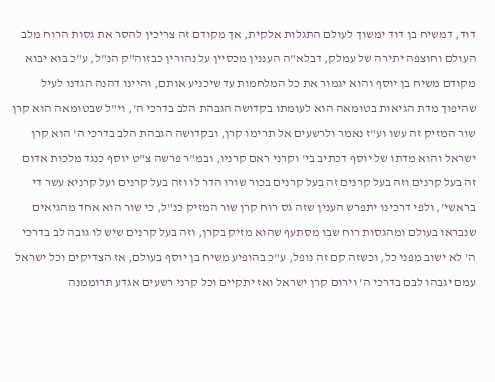דוד, דמשיח בן דוד ימשוך לעולם התגלות אלקית, אך מקודם זה צריכין להסר את גסות הרוח מלב העולם וחוצפה יתירה של עמלק, דבלא"ה העננין מכסיין על נהורין כבזוה"ק הנ"ל, ע"כ בוא יבוא מקודם משיח בן יוסף והוא יגמור את כל המלחמות עד שיכניע אותם, והיינו דהנה הגדנו לעיל שהיפוך מדת הגיאות בטומאה הוא לעומתו בקדושה הגבהת הלב בדרכי ה', וי"ל שבטומאה הוא קרן שור המזיק זה עשו וע"ז נאמר ולרשעים אל תרימו קרן, ובקדושה הגבהת הלב בדרכי ה' הוא קרן ישראל והוא מדתו של יוסף דכתיב בי' וקרני ראם קרניו, ובמ"ר פרשה צ"ט יוסף כנגד מלכות אדום זה בעל קרנים וזה בעל קרנים זה בעל קרנים בכור שורו הדר לו וזה בעל קרנים ועל קרניא עשר די בראשי', ולפי דרכינו יתפרש הענין שזה גס רוח קרן שור המזיק כנ"ל, כי שור הוא אחד מהגיאים שנבראו בעולם ומהגסות רוח שבו מסתעף שהוא מזיק בקרן, וזה בעל קרנים שיש לו גובה לב בדרכי ה' לא ישוב מפני כל, וכשזה קם זה נופל, ע"כ בהופיע משיח בן יוסף בעולם, אז הצדיקים וכל ישראל עמם יגבהו לבם בדרכי ה' וירום קרן ישראל ואז יתקיים וכל קרני רשעים אגדע תרוממנה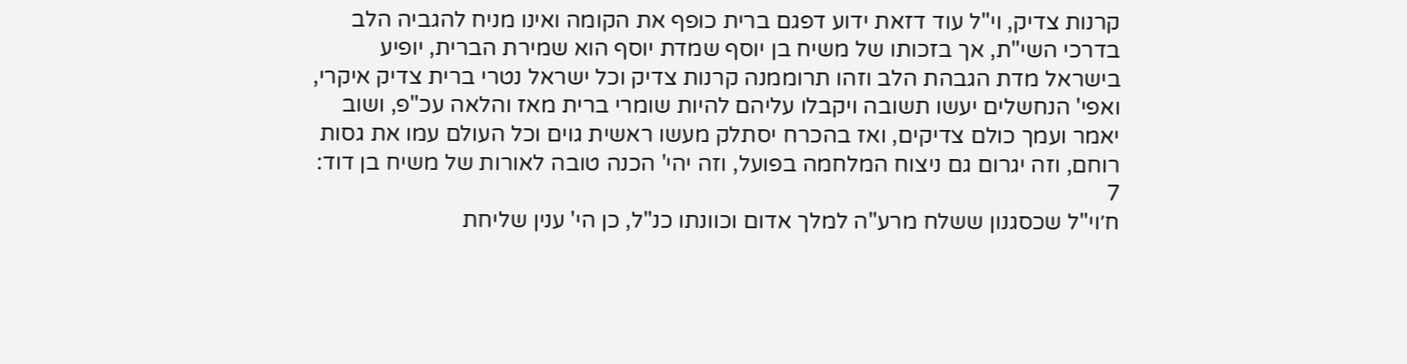קרנות צדיק, וי"ל עוד דזאת ידוע דפגם ברית כופף את הקומה ואינו מניח להגביה הלב בדרכי השי"ת, אך בזכותו של משיח בן יוסף שמדת יוסף הוא שמירת הברית, יופיע בישראל מדת הגבהת הלב וזהו תרוממנה קרנות צדיק וכל ישראל נטרי ברית צדיק איקרי, ואפי' הנחשלים יעשו תשובה ויקבלו עליהם להיות שומרי ברית מאז והלאה עכ"פ, ושוב יאמר ועמך כולם צדיקים, ואז בהכרח יסתלק מעשו ראשית גוים וכל העולם עמו את גסות רוחם, וזה יגרום גם ניצוח המלחמה בפועל, וזה יהי' הכנה טובה לאורות של משיח בן דוד:
7
ח׳וי"ל שכסגנון ששלח מרע"ה למלך אדום וכוונתו כנ"ל, כן הי' ענין שליחת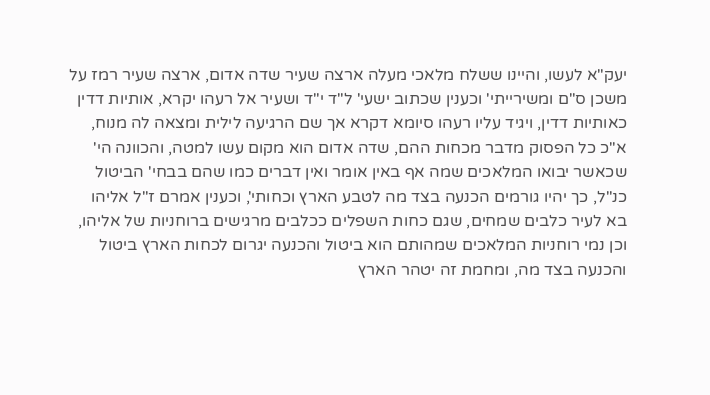יעק"א לעשו, והיינו ששלח מלאכי מעלה ארצה שעיר שדה אדום, ארצה שעיר רמז על משכן ס"ם ומשירייתי' וכענין שכתוב ישעי' ל"ד י"ד ושעיר אל רעהו יקרא, אותיות דדין כאותיות דדין, ויגיד עליו רעהו סיומא דקרא אך שם הרגיעה לילית ומצאה לה מנוח, א"כ כל הפסוק מדבר מכחות ההם, שדה אדום הוא מקום עשו למטה, והכוונה הי' שכאשר יבואו המלאכים שמה אף באין אומר ואין דברים כמו שהם בבחי' הביטול כנ"ל, כך יהיו גורמים הכנעה בצד מה לטבע הארץ וכחותי', וכענין אמרם ז"ל אליהו בא לעיר כלבים שמחים, שגם כחות השפלים ככלבים מרגישים ברוחניות של אליהו, וכן נמי רוחניות המלאכים שמהותם הוא ביטול והכנעה יגרום לכחות הארץ ביטול והכנעה בצד מה, ומחמת זה יטהר הארץ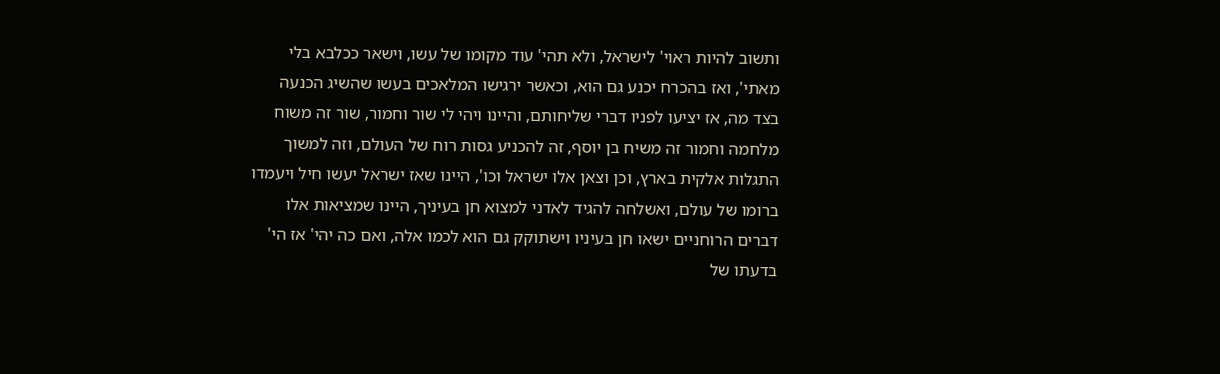ותשוב להיות ראוי' לישראל, ולא תהי' עוד מקומו של עשו, וישאר ככלבא בלי מאתי', ואז בהכרח יכנע גם הוא, וכאשר ירגישו המלאכים בעשו שהשיג הכנעה בצד מה, אז יציעו לפניו דברי שליחותם, והיינו ויהי לי שור וחמור, שור זה משוח מלחמה וחמור זה משיח בן יוסף, זה להכניע גסות רוח של העולם, וזה למשוך התגלות אלקית בארץ, וכן וצאן אלו ישראל וכו', היינו שאז ישראל יעשו חיל ויעמדו ברומו של עולם, ואשלחה להגיד לאדני למצוא חן בעיניך, היינו שמציאות אלו דברים הרוחניים ישאו חן בעיניו וישתוקק גם הוא לכמו אלה, ואם כה יהי' אז הי' בדעתו של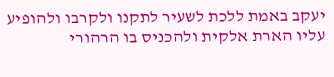יעקב באמת ללכת לשעיר לתקנו ולקרבו ולהופיע עליו הארת אלקית ולהכניס בו הרהורי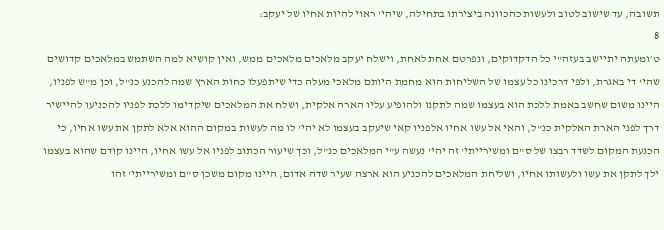תשובה, עד שישוב לטוב ולעשות כהכוונה ביצירתו בתחילה, שיהי' ראוי להיות אחיו של יעקב:
8
ט׳ומעתה יתיישב בעזה"י כל הדקדוקים, ונפרטם אחת לאחת, וישלח יעקב מלאכים מלאכים ממש, ואין קושיא למה השתמש במלאכים קדושים שהי' די באגרת, ולפי דרכינו כל עצמו של השליחות הוא מחמת היותם מלאכי מעלה כדי שיתפעלו כחות הארץ שמה להכנע כנ"ל, וכן מ"ש לפניו, היינו משום שחשב באמת ללכת הוא בעצמו שמה לתקנו ולהופיע עליו הארה אלקית, ושלח את המלאכים שיקדימו ללכת לפניו להכניעו להיישיר דרך לפני הארת האלקית כנ"ל, והאי אל עשו אחיו אלפניו קאי שיעקב בעצמו לא יהי' לו מה לעשות במקום ההוא אלא לתקן את עשו אחיו, כי הכנעת המקום לשדד רבצו של ס"ם ומשירייתי' זה יהי' נעשה ע"י המלאכים כנ"ל, וכך שיעור הכתוב לפניו אל עשו אחיו, היינו קודם שהוא בעצמו ילך לתקן את עשו ולעשותו אחיו, ושליחת המלאכים להכניע הוא ארצה שעיר שדה אדום, היינו מקום משכן ס"ם ומשירייתי' זהו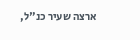ארצה שעיר כנ"ל,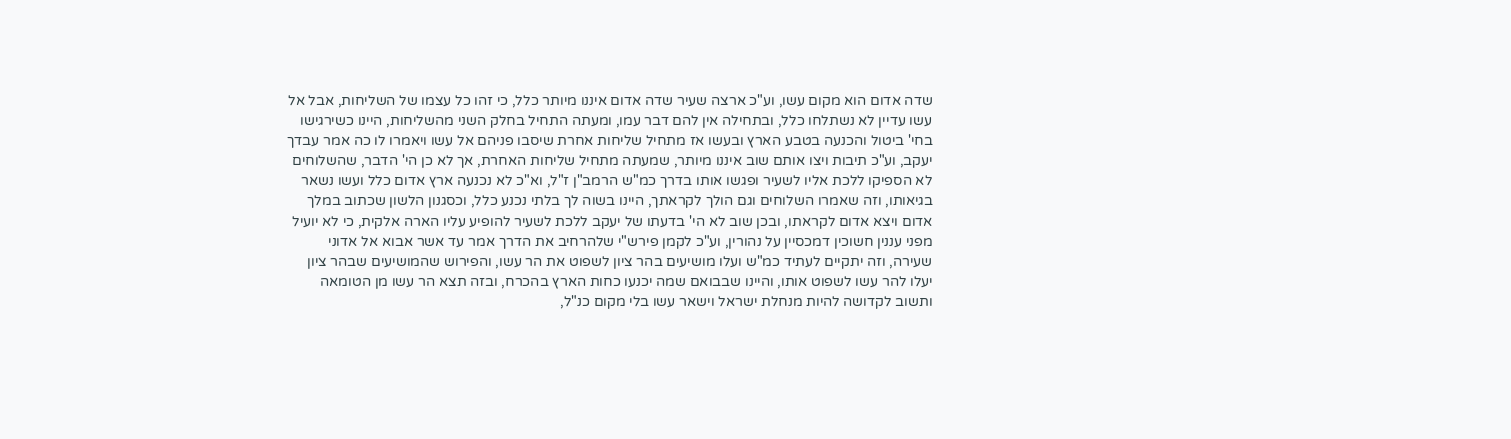שדה אדום הוא מקום עשו, וע"כ ארצה שעיר שדה אדום איננו מיותר כלל, כי זהו כל עצמו של השליחות, אבל אל עשו עדיין לא נשתלחו כלל, ובתחילה אין להם דבר עמו, ומעתה התחיל בחלק השני מהשליחות, היינו כשירגישו בחי' ביטול והכנעה בטבע הארץ ובעשו אז מתחיל שליחות אחרת שיסבו פניהם אל עשו ויאמרו לו כה אמר עבדך יעקב, וע"כ תיבות ויצו אותם שוב איננו מיותר, שמעתה מתחיל שליחות האחרת, אך לא כן הי' הדבר, שהשלוחים לא הספיקו ללכת אליו לשעיר ופגשו אותו בדרך כמ"ש הרמב"ן ז"ל, וא"כ לא נכנעה ארץ אדום כלל ועשו נשאר בגיאותו, וזה שאמרו השלוחים וגם הולך לקראתך, היינו בשוה לך בלתי נכנע כלל, וכסגנון הלשון שכתוב במלך אדום ויצא אדום לקראתו, ובכן שוב לא הי' בדעתו של יעקב ללכת לשעיר להופיע עליו הארה אלקית, כי לא יועיל מפני עננין חשוכין דמכסיין על נהורין, וע"כ לקמן פירש"י שלהרחיב את הדרך אמר עד אשר אבוא אל אדוני שעירה, וזה יתקיים לעתיד כמ"ש ועלו מושיעים בהר ציון לשפוט את הר עשו, והפירוש שהמושיעים שבהר ציון יעלו להר עשו לשפוט אותו, והיינו שבבואם שמה יכנעו כחות הארץ בהכרח, ובזה תצא הר עשו מן הטומאה ותשוב לקדושה להיות מנחלת ישראל וישאר עשו בלי מקום כנ"ל,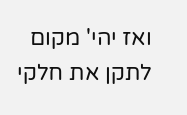ואז יהי' מקום לתקן את חלקי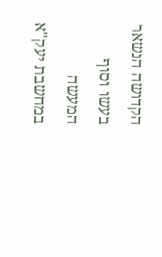הקדושה הנשאר בעשו וסוף המעשה במחשבת יעק"א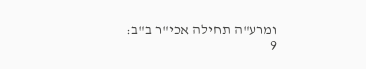ומרע"ה תחילה אכי"ר ב"ב:
9